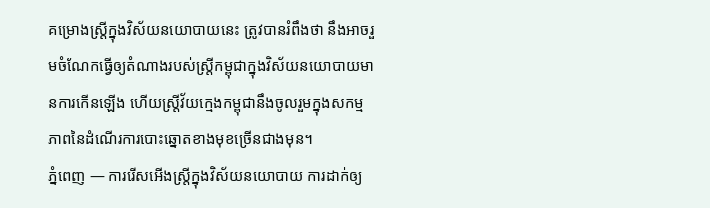គម្រោងស្ត្រីក្នុងវិស័យនយោបាយនេះ ត្រូវបានរំពឹងថា នឹងអាចរួមចំណែកធ្វើឲ្យតំណាងរបស់ស្ត្រីកម្ពុជាក្នុងវិស័យនយោបាយមានការកើនឡើង ហើយស្ត្រីវ័យក្មេងកម្ពុជានឹងចូលរួមក្នុងសកម្មភាពនៃដំណើរការបោះឆ្នោតខាងមុខច្រើនជាងមុន។
ភ្នំពេញ — ការរើសអើងស្ត្រីក្នុងវិស័យនយោបាយ ការដាក់ឲ្យ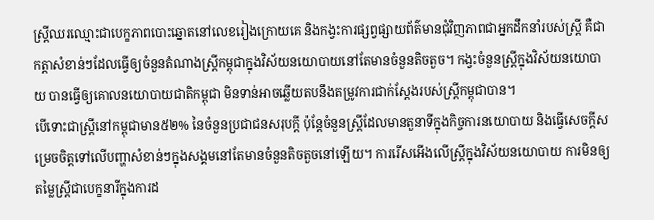ស្រ្តីឈរឈ្មោះជាបេក្ខភាពបោះឆ្នោតនៅលេខរៀងក្រោយគេ និងកង្វះការផ្សព្វផ្សាយព័ត៌មានជុំវិញភាពជាអ្នកដឹកនាំរបស់ស្ត្រី គឺជាកត្តាសំខាន់ៗដែលធ្វើឲ្យចំនួនតំណាងស្ត្រីកម្ពុជាក្នុងវិស័យនយោបាយនៅតែមានចំនួនតិចតួច។ កង្វះចំនួនស្រ្តីក្នុងវិស័យនយោបាយ បានធ្វើឲ្យគោលនយោបាយជាតិកម្ពុជា មិនទាន់អាចឆ្លើយតបនឹងតម្រូវការជាក់ស្តែងរបស់ស្ត្រីកម្ពុជាបាន។
បើទោះជាស្ត្រីនៅកម្ពុជាមាន៥២% នៃចំនួនប្រជាជនសរុបក្តី ប៉ុន្តែចំនួនស្ត្រីដែលមានតួនាទីក្នុងកិច្ចការនយោបាយ និងធ្វើសេចក្តីសម្រេចចិត្តទៅលើបញ្ហាសំខាន់ៗក្នុងសង្គមនៅតែមានចំនួនតិចតួចនៅឡើយ។ ការរើសអើងលើស្ត្រីក្នុងវិស័យនយោបាយ ការមិនឲ្យតម្លៃស្ត្រីជាបេក្ខនារីក្នុងការដ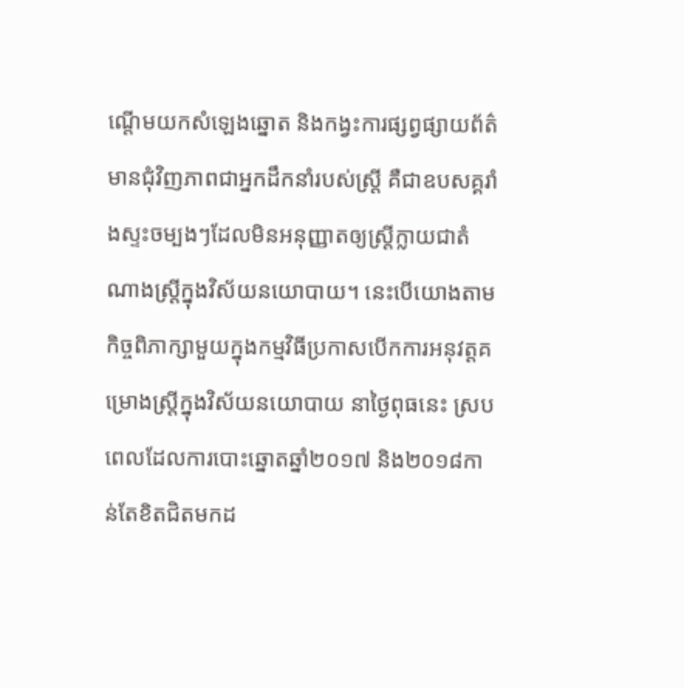ណ្តើមយកសំឡេងឆ្នោត និងកង្វះការផ្សព្វផ្សាយព័ត៌មានជុំវិញភាពជាអ្នកដឹកនាំរបស់ស្ត្រី គឺជាឧបសគ្គរាំងស្ទះចម្បងៗដែលមិនអនុញ្ញាតឲ្យស្ត្រីក្លាយជាតំណាងស្ត្រីក្នុងវិស័យនយោបាយ។ នេះបើយោងតាមកិច្ចពិភាក្សាមួយក្នុងកម្មវិធីប្រកាសបើកការអនុវត្តគម្រោងស្ត្រីក្នុងវិស័យនយោបាយ នាថ្ងៃពុធនេះ ស្របពេលដែលការបោះឆ្នោតឆ្នាំ២០១៧ និង២០១៨កាន់តែខិតជិតមកដ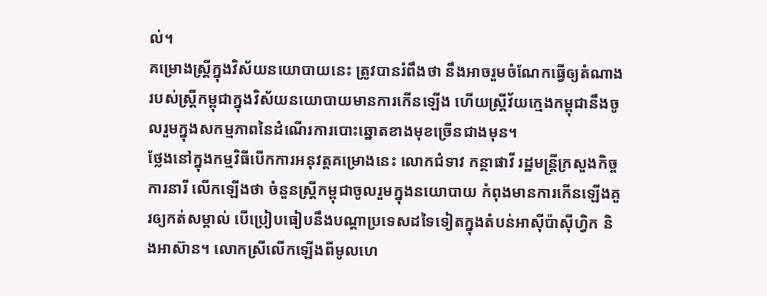ល់។
គម្រោងស្ត្រីក្នុងវិស័យនយោបាយនេះ ត្រូវបានរំពឹងថា នឹងអាចរួមចំណែកធ្វើឲ្យតំណាងរបស់ស្ត្រីកម្ពុជាក្នុងវិស័យនយោបាយមានការកើនឡើង ហើយស្ត្រីវ័យក្មេងកម្ពុជានឹងចូលរួមក្នុងសកម្មភាពនៃដំណើរការបោះឆ្នោតខាងមុខច្រើនជាងមុន។
ថ្លែងនៅក្នុងកម្មវិធីបើកការអនុវត្តគម្រោងនេះ លោកជំទាវ កន្ថាផាវី រដ្ឋមន្ត្រីក្រសួងកិច្ចការនារី លើកឡើងថា ចំនួនស្ត្រីកម្ពុជាចូលរួមក្នុងនយោបាយ កំពុងមានការកើនឡើងគួរឲ្យកត់សម្គាល់ បើប្រៀបធៀបនឹងបណ្តាប្រទេសដទៃទៀតក្នុងតំបន់អាស៊ីប៉ាស៊ីហ្វិក និងអាស៊ាន។ លោកស្រីលើកឡើងពីមូលហេ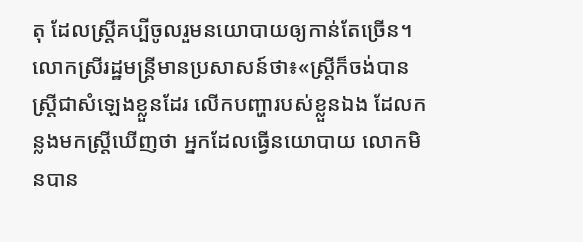តុ ដែលស្រ្តីគប្បីចូលរួមនយោបាយឲ្យកាន់តែច្រើន។
លោកស្រីរដ្ឋមន្ត្រីមានប្រសាសន៍ថា៖«ស្ត្រីក៏ចង់បានស្រ្តីជាសំឡេងខ្លួនដែរ លើកបញ្ហារបស់ខ្លួនឯង ដែលកន្លងមកស្ត្រីឃើញថា អ្នកដែលធ្វើនយោបាយ លោកមិនបាន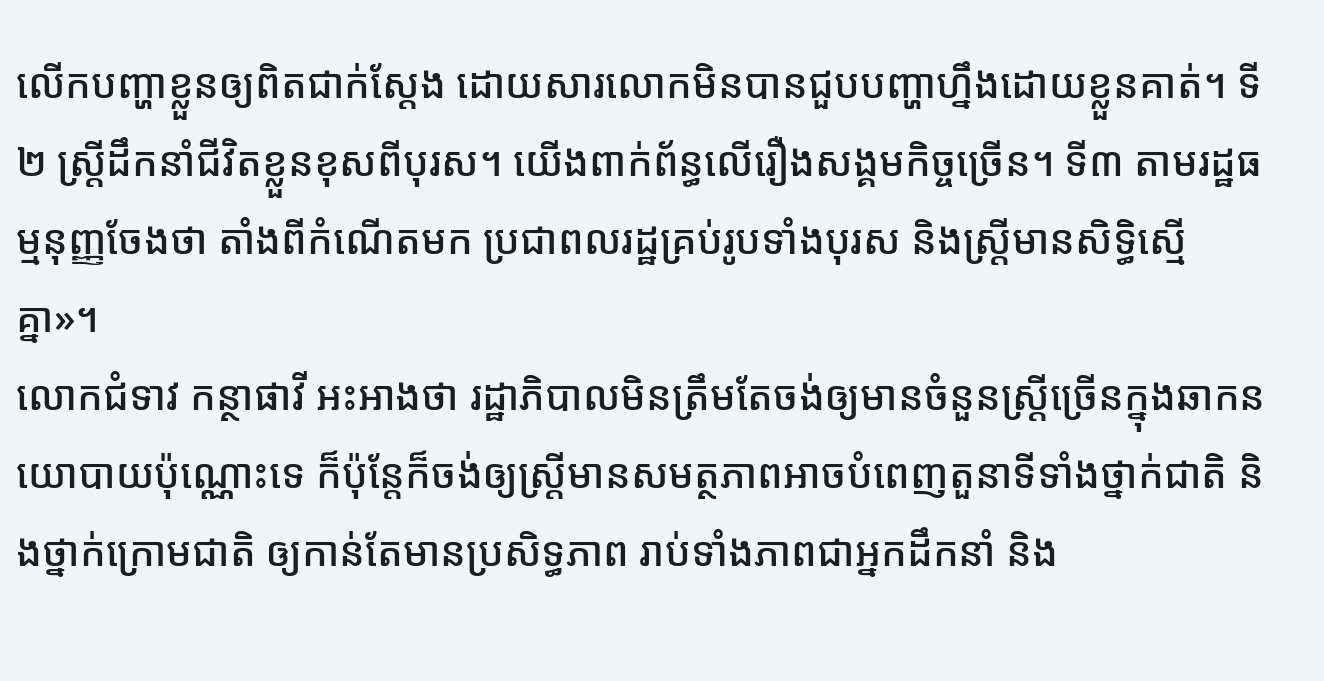លើកបញ្ហាខ្លួនឲ្យពិតជាក់ស្តែង ដោយសារលោកមិនបានជួបបញ្ហាហ្នឹងដោយខ្លួនគាត់។ ទី២ ស្ត្រីដឹកនាំជីវិតខ្លួនខុសពីបុរស។ យើងពាក់ព័ន្ធលើរឿងសង្គមកិច្ចច្រើន។ ទី៣ តាមរដ្ឋធម្មនុញ្ញចែងថា តាំងពីកំណើតមក ប្រជាពលរដ្ឋគ្រប់រូបទាំងបុរស និងស្ត្រីមានសិទ្ធិស្មើគ្នា»។
លោកជំទាវ កន្ថាផាវី អះអាងថា រដ្ឋាភិបាលមិនត្រឹមតែចង់ឲ្យមានចំនួនស្ត្រីច្រើនក្នុងឆាកនយោបាយប៉ុណ្ណោះទេ ក៏ប៉ុន្តែក៏ចង់ឲ្យស្ត្រីមានសមត្ថភាពអាចបំពេញតួនាទីទាំងថ្នាក់ជាតិ និងថ្នាក់ក្រោមជាតិ ឲ្យកាន់តែមានប្រសិទ្ធភាព រាប់ទាំងភាពជាអ្នកដឹកនាំ និង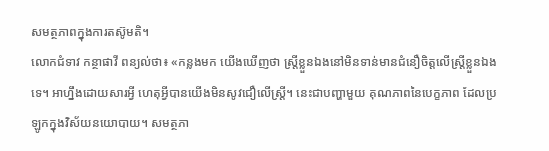សមត្ថភាពក្នុងការតស៊ូមតិ។
លោកជំទាវ កន្ថាផាវី ពន្យល់ថា៖ «កន្លងមក យើងឃើញថា ស្ត្រីខ្លួនឯងនៅមិនទាន់មានជំនឿចិត្តលើស្ត្រីខ្លួនឯងទេ។ អាហ្នឹងដោយសារអ្វី ហេតុអ្វីបានយើងមិនសូវជឿលើស្ត្រី។ នេះជាបញ្ហាមួយ គុណភាពនៃបេក្ខភាព ដែលប្រឡូកក្នុងវិស័យនយោបាយ។ សមត្ថភា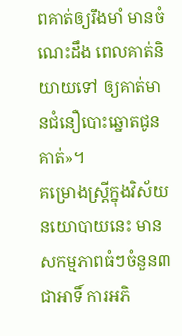ពគាត់ឲ្យរឹងមាំ មានចំណេះដឹង ពេលគាត់និយាយទៅ ឲ្យគាត់មានជំនឿបោះឆ្នោតជូនគាត់»។
គម្រោងស្ត្រីក្នុងវិស័យនយោបាយនេះ មានសកម្មភាពធំៗចំនួន៣ជាអាទិ៍ ការអភិ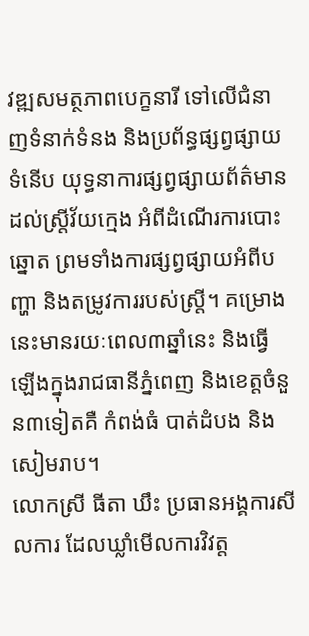វឌ្ឍសមត្ថភាពបេក្ខនារី ទៅលើជំនាញទំនាក់ទំនង និងប្រព័ន្ធផ្សព្វផ្សាយទំនើប យុទ្ធនាការផ្សព្វផ្សាយព័ត៌មានដល់ស្រ្តីវ័យក្មេង អំពីដំណើរការបោះឆ្នោត ព្រមទាំងការផ្សព្វផ្សាយអំពីបញ្ហា និងតម្រូវការរបស់ស្ត្រី។ គម្រោងនេះមានរយៈពេល៣ឆ្នាំនេះ និងធ្វើឡើងក្នុងរាជធានីភ្នំពេញ និងខេត្តចំនួន៣ទៀតគឺ កំពង់ធំ បាត់ដំបង និងសៀមរាប។
លោកស្រី ធីតា ឃឹះ ប្រធានអង្គការសីលការ ដែលឃ្លាំមើលការវិវត្ត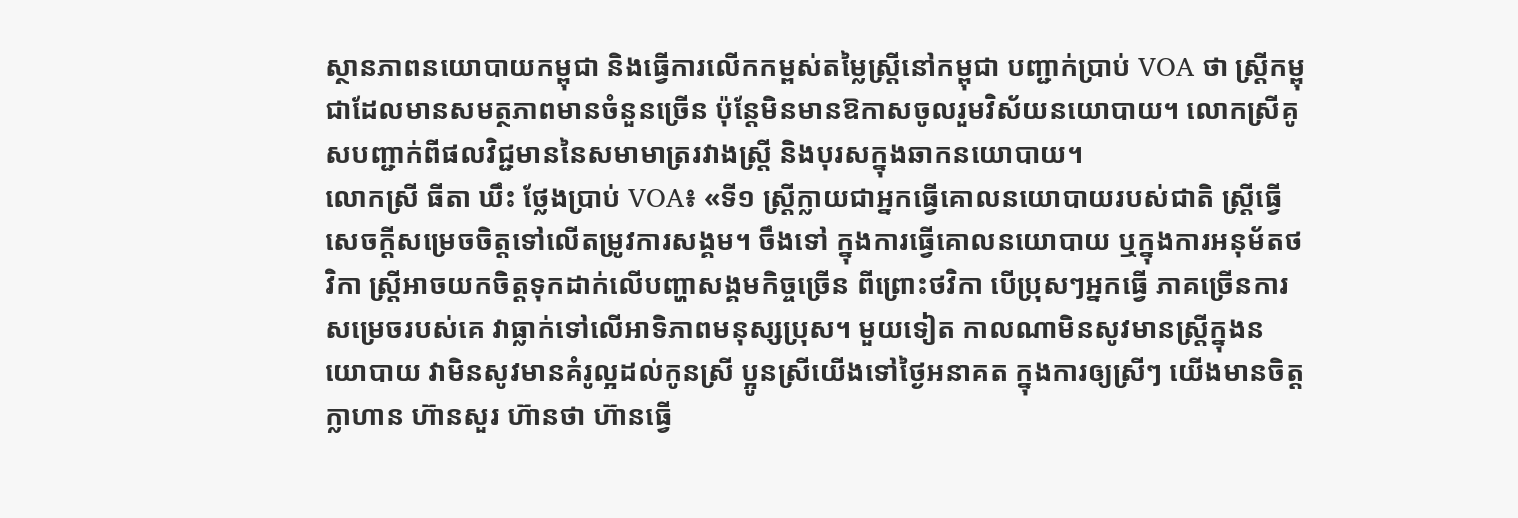ស្ថានភាពនយោបាយកម្ពុជា និងធ្វើការលើកកម្ពស់តម្លៃស្ត្រីនៅកម្ពុជា បញ្ជាក់ប្រាប់ VOA ថា ស្ត្រីកម្ពុជាដែលមានសមត្ថភាពមានចំនួនច្រើន ប៉ុន្តែមិនមានឱកាសចូលរួមវិស័យនយោបាយ។ លោកស្រីគូសបញ្ជាក់ពីផលវិជ្ជមាននៃសមាមាត្ររវាងស្រ្តី និងបុរសក្នុងឆាកនយោបាយ។
លោកស្រី ធីតា ឃឹះ ថ្លែងប្រាប់ VOA៖ «ទី១ ស្ត្រីក្លាយជាអ្នកធ្វើគោលនយោបាយរបស់ជាតិ ស្ត្រីធ្វើសេចក្តីសម្រេចចិត្តទៅលើតម្រូវការសង្គម។ ចឹងទៅ ក្នុងការធ្វើគោលនយោបាយ ឬក្នុងការអនុម័តថវិកា ស្ត្រីអាចយកចិត្តទុកដាក់លើបញ្ហាសង្គមកិច្ចច្រើន ពីព្រោះថវិកា បើប្រុសៗអ្នកធ្វើ ភាគច្រើនការសម្រេចរបស់គេ វាធ្លាក់ទៅលើអាទិភាពមនុស្សប្រុស។ មួយទៀត កាលណាមិនសូវមានស្រ្តីក្នុងនយោបាយ វាមិនសូវមានគំរូល្អដល់កូនស្រី ប្អូនស្រីយើងទៅថ្ងៃអនាគត ក្នុងការឲ្យស្រីៗ យើងមានចិត្តក្លាហាន ហ៊ានសួរ ហ៊ានថា ហ៊ានធ្វើ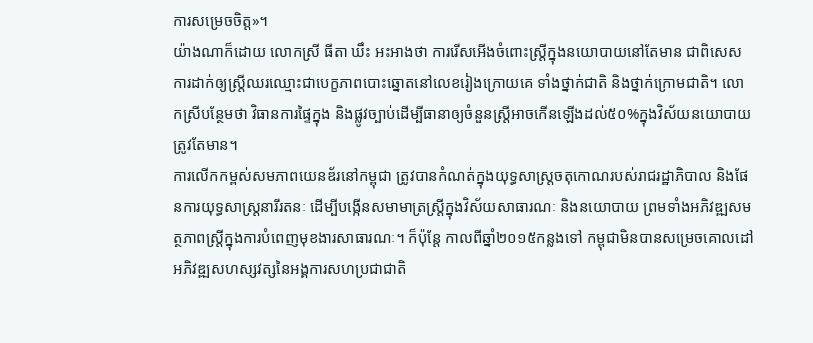ការសម្រេចចិត្ត»។
យ៉ាងណាក៏ដោយ លោកស្រី ធីតា ឃឹះ អះអាងថា ការរើសអើងចំពោះស្ត្រីក្នុងនយោបាយនៅតែមាន ជាពិសេសការដាក់ឲ្យស្រ្តីឈរឈ្មោះជាបេក្ខភាពបោះឆ្នោតនៅលេខរៀងក្រោយគេ ទាំងថ្នាក់ជាតិ និងថ្នាក់ក្រោមជាតិ។ លោកស្រីបន្ថែមថា វិធានការផ្ទៃក្នុង និងផ្លូវច្បាប់ដើម្បីធានាឲ្យចំនួនស្ត្រីអាចកើនឡើងដល់៥០%ក្នុងវិស័យនយោបាយត្រូវតែមាន។
ការលើកកម្ពស់សមភាពយេនឌ័រនៅកម្ពុជា ត្រូវបានកំណត់ក្នុងយុទ្ធសាស្ត្រចតុកោណរបស់រាជរដ្ឋាភិបាល និងផែនការយុទ្ធសាស្ត្រនារីរតនៈ ដើម្បីបង្កើនសមាមាត្រស្ត្រីក្នុងវិស័យសាធារណៈ និងនយោបាយ ព្រមទាំងអភិវឌ្ឍសមត្ថភាពស្រ្តីក្នុងការបំពេញមុខងារសាធារណៈ។ ក៏ប៉ុន្តែ កាលពីឆ្នាំ២០១៥កន្លងទៅ កម្ពុជាមិនបានសម្រេចគោលដៅអភិវឌ្ឍសហស្សវត្សនៃអង្គការសហប្រជាជាតិ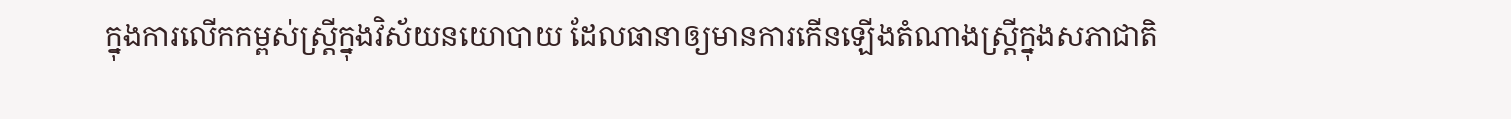ក្នុងការលើកកម្ពស់ស្ត្រីក្នុងវិស័យនយោបាយ ដែលធានាឲ្យមានការកើនឡើងតំណាងស្ត្រីក្នុងសភាជាតិ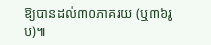ឱ្យបានដល់៣០ភាគរយ (ឬ៣៦រូប)៕